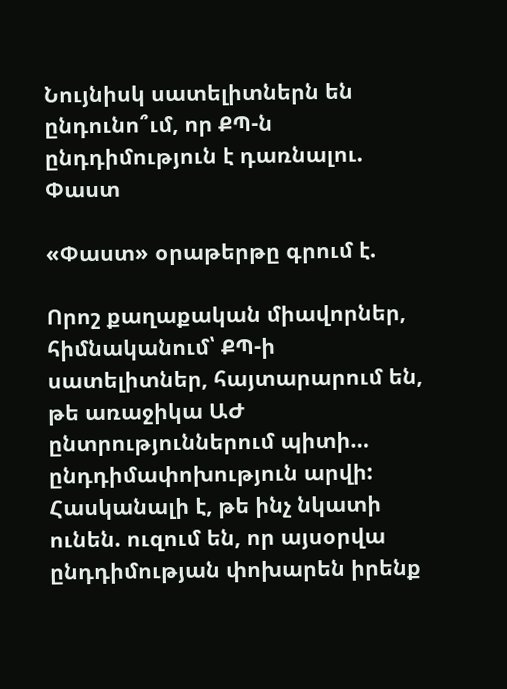Նույնիսկ սատելիտներն են ընդունո՞ւմ, որ ՔՊ-ն ընդդիմություն է դառնալու. Փաստ

«Փաստ» օրաթերթը գրում է.

Որոշ քաղաքական միավորներ, հիմնականում՝ ՔՊ-ի սատելիտներ, հայտարարում են, թե առաջիկա ԱԺ ընտրություններում պիտի… ընդդիմափոխություն արվի: Հասկանալի է, թե ինչ նկատի ունեն. ուզում են, որ այսօրվա ընդդիմության փոխարեն իրենք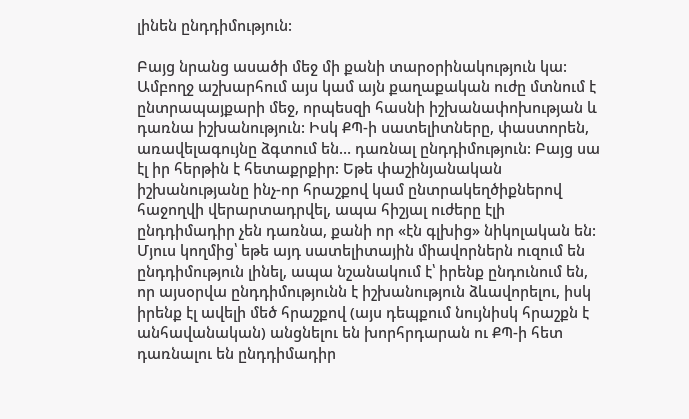լինեն ընդդիմություն:

Բայց նրանց ասածի մեջ մի քանի տարօրինակություն կա: Ամբողջ աշխարհում այս կամ այն քաղաքական ուժը մտնում է ընտրապայքարի մեջ, որպեսզի հասնի իշխանափոխության և դառնա իշխանություն: Իսկ ՔՊ-ի սատելիտները, փաստորեն, առավելագույնը ձգտում են… դառնալ ընդդիմություն: Բայց սա էլ իր հերթին է հետաքրքիր: Եթե փաշինյանական իշխանությանը ինչ-որ հրաշքով կամ ընտրակեղծիքներով հաջողվի վերարտադրվել, ապա հիշյալ ուժերը էլի ընդդիմադիր չեն դառնա, քանի որ «էն գլխից» նիկոլական են: Մյուս կողմից՝ եթե այդ սատելիտային միավորներն ուզում են ընդդիմություն լինել, ապա նշանակում է՝ իրենք ընդունում են, որ այսօրվա ընդդիմությունն է իշխանություն ձևավորելու, իսկ իրենք էլ ավելի մեծ հրաշքով (այս դեպքում նույնիսկ հրաշքն է անհավանական) անցնելու են խորհրդարան ու ՔՊ-ի հետ դառնալու են ընդդիմադիր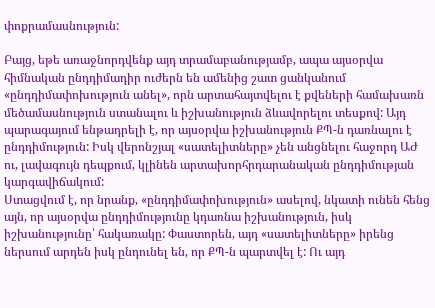փոքրամասնություն:

Բայց, եթե առաջնորդվենք այդ տրամաբանությամբ, ապա այսօրվա հիմնական ընդդիմադիր ուժերն են ամենից շատ ցանկանում «ընդդիմափոխություն անել», որն արտահայտվելու է քվեների համախառն մեծամասնություն ստանալու և իշխանություն ձևավորելու տեսքով: Այդ պարագայում ենթադրելի է, որ այսօրվա իշխանություն ՔՊ-ն դառնալու է ընդդիմություն: Իսկ վերոնշյալ «սատելիտները» չեն անցնելու հաջորդ ԱԺ ու, լավագույն դեպքում, կլինեն արտախորհրդարանական ընդդիմության կարգավիճակում:
Ստացվում է, որ նրանք, «ընդդիմափոխություն» ասելով, նկատի ունեն հենց այն, որ այսօրվա ընդդիմությունը կդառնա իշխանություն, իսկ իշխանությունը՝ հակառակը: Փաստորեն, այդ «սատելիտները» իրենց ներսում արդեն իսկ ընդունել են, որ ՔՊ-ն պարտվել է: Ու այդ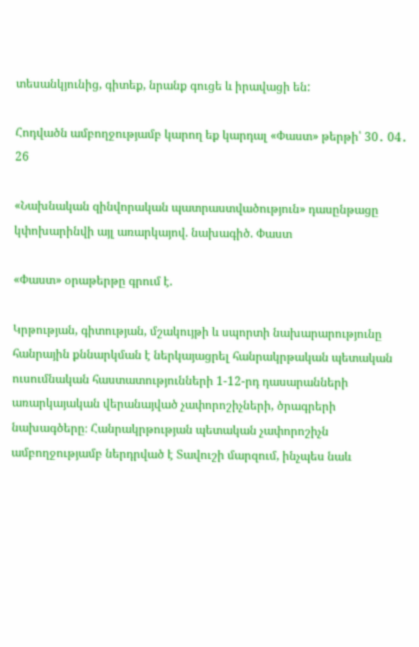տեսանկյունից, գիտեք, նրանք գուցե և իրավացի են:

Հոդվածն ամբողջությամբ կարող եք կարդալ «Փաստ» թերթի՝ 30․ 04․ 26

«Նախնական զինվորական պատրաստվածություն» դասընթացը կփոխարինվի այլ առարկայով. նախագիծ. Փաստ

«Փաստ» օրաթերթը գրում է.

Կրթության, գիտության, մշակույթի և սպորտի նախարարությունը հանրային քննարկման է ներկայացրել հանրակրթական պետական ուսումնական հաստատությունների 1-12-րդ դասարանների առարկայական վերանայված չափորոշիչների, ծրագրերի նախագծերը։ Հանրակրթության պետական չափորոշիչն ամբողջությամբ ներդրված է Տավուշի մարզում, ինչպես նաև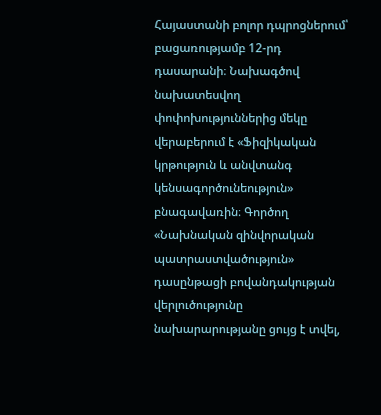Հայաստանի բոլոր դպրոցներում՝ բացառությամբ 12-րդ դասարանի։ Նախագծով նախատեսվող փոփոխություններից մեկը վերաբերում է «Ֆիզիկական կրթություն և անվտանգ կենսագործունեություն» բնագավառին։ Գործող «Նախնական զինվորական պատրաստվածություն» դասընթացի բովանդակության վերլուծությունը նախարարությանը ցույց է տվել,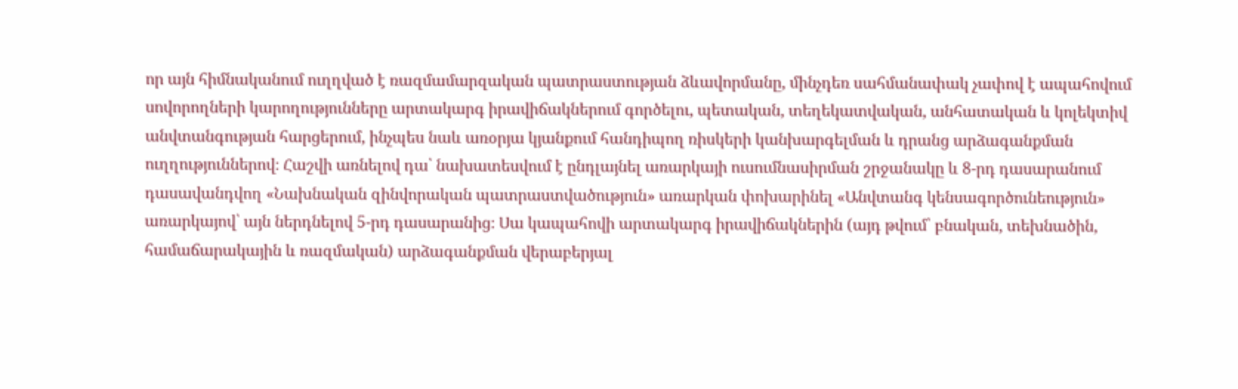որ այն հիմնականում ուղղված է ռազմամարզական պատրաստության ձևավորմանը, մինչդեռ սահմանափակ չափով է ապահովում սովորողների կարողությունները արտակարգ իրավիճակներում գործելու, պետական, տեղեկատվական, անհատական և կոլեկտիվ անվտանգության հարցերում, ինչպես նաև առօրյա կյանքում հանդիպող ռիսկերի կանխարգելման և դրանց արձագանքման ուղղություններով։ Հաշվի առնելով դա՝ նախատեսվում է ընդլայնել առարկայի ուսումնասիրման շրջանակը և 8-րդ դասարանում դասավանդվող «Նախնական զինվորական պատրաստվածություն» առարկան փոխարինել «Անվտանգ կենսագործունեություն» առարկայով՝ այն ներդնելով 5-րդ դասարանից։ Սա կապահովի արտակարգ իրավիճակներին (այդ թվում՝ բնական, տեխնածին, համաճարակային և ռազմական) արձագանքման վերաբերյալ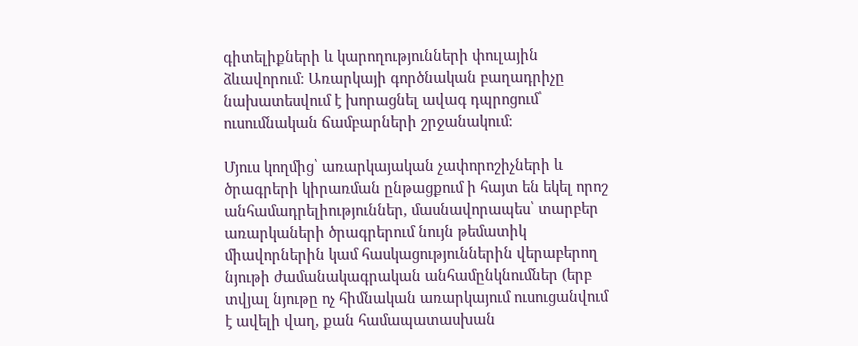գիտելիքների և կարողությունների փուլային ձևավորում։ Առարկայի գործնական բաղադրիչը նախատեսվում է խորացնել ավագ դպրոցում՝ ուսումնական ճամբարների շրջանակում։

Մյուս կողմից՝ առարկայական չափորոշիչների և ծրագրերի կիրառման ընթացքում ի հայտ են եկել որոշ անհամադրելիություններ, մասնավորապես՝ տարբեր առարկաների ծրագրերում նույն թեմատիկ միավորներին կամ հասկացություններին վերաբերող նյութի ժամանակագրական անհամընկնումներ (երբ տվյալ նյութը ոչ հիմնական առարկայում ուսուցանվում է ավելի վաղ, քան համապատասխան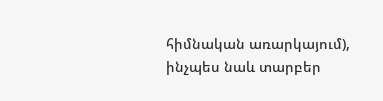հիմնական առարկայում), ինչպես նաև տարբեր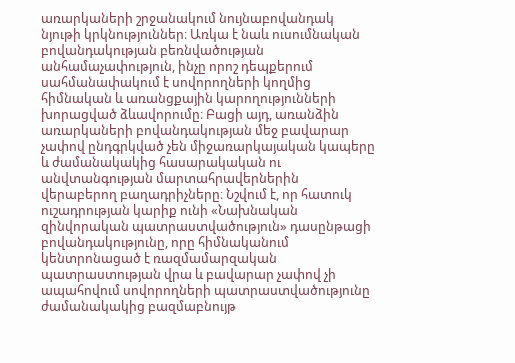առարկաների շրջանակում նույնաբովանդակ նյութի կրկնություններ։ Առկա է նաև ուսումնական բովանդակության բեռնվածության անհամաչափություն, ինչը որոշ դեպքերում սահմանափակում է սովորողների կողմից հիմնական և առանցքային կարողությունների խորացված ձևավորումը։ Բացի այդ, առանձին առարկաների բովանդակության մեջ բավարար չափով ընդգրկված չեն միջառարկայական կապերը և ժամանակակից հասարակական ու անվտանգության մարտահրավերներին վերաբերող բաղադրիչները։ Նշվում է, որ հատուկ ուշադրության կարիք ունի «Նախնական զինվորական պատրաստվածություն» դասընթացի բովանդակությունը, որը հիմնականում կենտրոնացած է ռազմամարզական պատրաստության վրա և բավարար չափով չի ապահովում սովորողների պատրաստվածությունը ժամանակակից բազմաբնույթ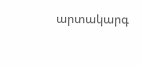արտակարգ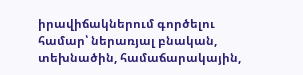իրավիճակներում գործելու համար՝ ներառյալ բնական, տեխնածին, համաճարակային,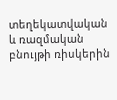տեղեկատվական և ռազմական բնույթի ռիսկերին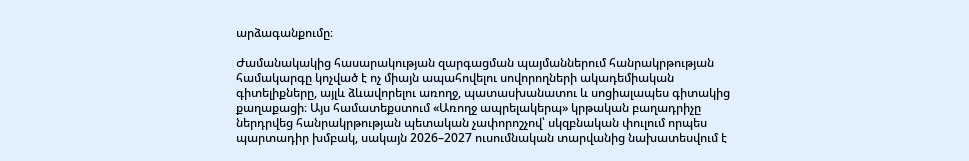արձագանքումը։

Ժամանակակից հասարակության զարգացման պայմաններում հանրակրթության համակարգը կոչված է ոչ միայն ապահովելու սովորողների ակադեմիական գիտելիքները, այլև ձևավորելու առողջ, պատասխանատու և սոցիալապես գիտակից քաղաքացի։ Այս համատեքստում «Առողջ ապրելակերպ» կրթական բաղադրիչը ներդրվեց հանրակրթության պետական չափորոշչով՝ սկզբնական փուլում որպես պարտադիր խմբակ, սակայն 2026–2027 ուսումնական տարվանից նախատեսվում է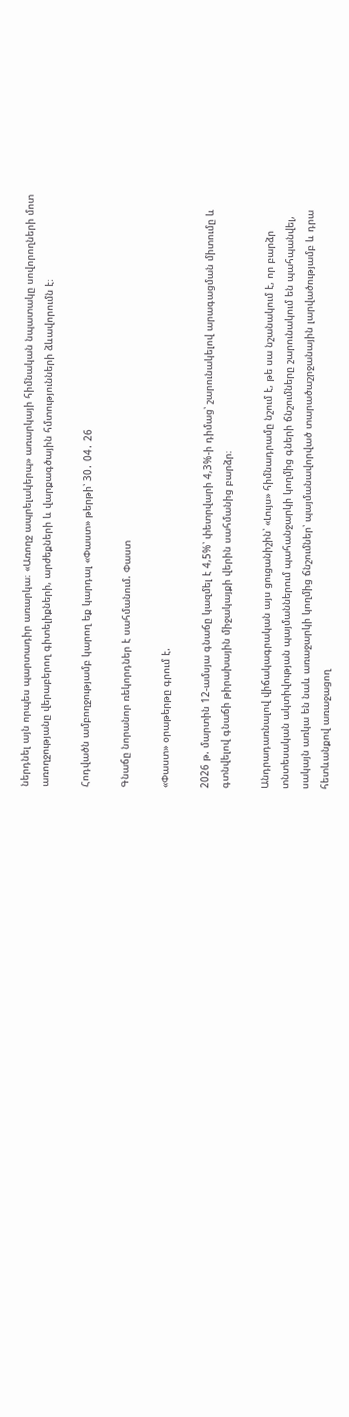ներդնել այն որպես պարտադիր առարկա։ «Առողջ ապրելակերպ» առարկայի հիմնական նպատակը սովորողների մոտ առողջությանը վերաբերող գիտելիքների, արժեքների և վարքագծային հմտությունների ձևավորումն է։

Հոդվածն ամբողջությամբ կարող եք կարդալ «Փաստ» թերթի՝ 30․ 04․ 26

Գնաճը նորանոր ռեկորդներ է սահմանում. Փաստ

«Փաստ» օրաթերթը գրում է.

2026 թ. մարտին 12-ամսյա գնաճը կազմել է 4,5%՝ փետրվարի 4,3%-ի դիմաց՝ շարունակելով արագացման միտումը և գտնվելով գնաճի թիրախային միջակայքի վերին սահմանից բարձր։

Անդրադառնալով վիճակագրական այս ցուցանիշին՝ «Լույս» հիմնադրամը նշում է, թե սա նշանակում է, որ բարձր տնտեսական ակտիվության պայմաններում պահանջարկի կողմից գների ճնշումները շարունակում են պահպանվել, սակայն առկա են նաև առաջարկի կողմից ճնշումներ՝ պայմանավորված տարածաշրջանային լարվածությամբ և դրա հետևանքով առաջացող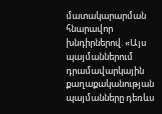մատակարարման հնարավոր խնդիրներով. «Այս պայմաններում դրամավարկային քաղաքականության պայմանները դեռևս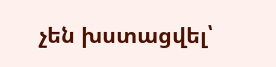չեն խստացվել՝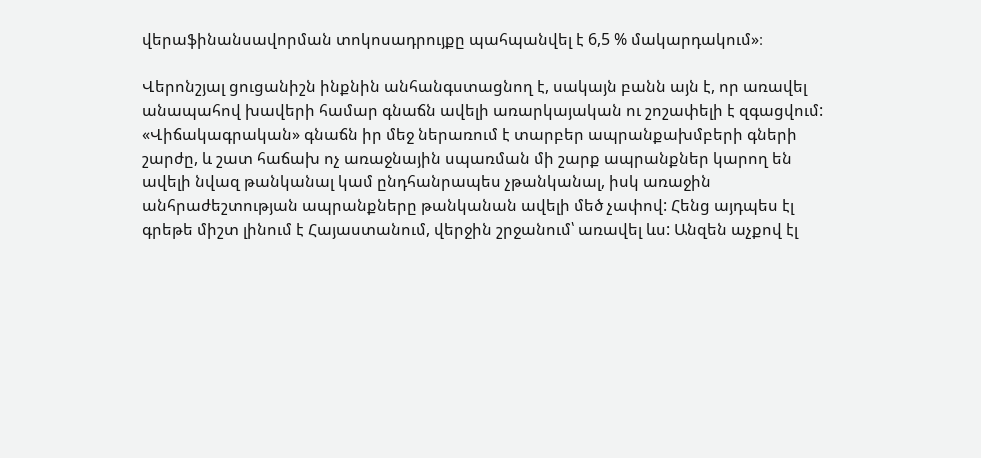վերաֆինանսավորման տոկոսադրույքը պահպանվել է 6,5 % մակարդակում»։

Վերոնշյալ ցուցանիշն ինքնին անհանգստացնող է, սակայն բանն այն է, որ առավել անապահով խավերի համար գնաճն ավելի առարկայական ու շոշափելի է զգացվում: «Վիճակագրական» գնաճն իր մեջ ներառում է տարբեր ապրանքախմբերի գների շարժը, և շատ հաճախ ոչ առաջնային սպառման մի շարք ապրանքներ կարող են ավելի նվազ թանկանալ կամ ընդհանրապես չթանկանալ, իսկ առաջին անհրաժեշտության ապրանքները թանկանան ավելի մեծ չափով: Հենց այդպես էլ գրեթե միշտ լինում է Հայաստանում, վերջին շրջանում՝ առավել ևս: Անզեն աչքով էլ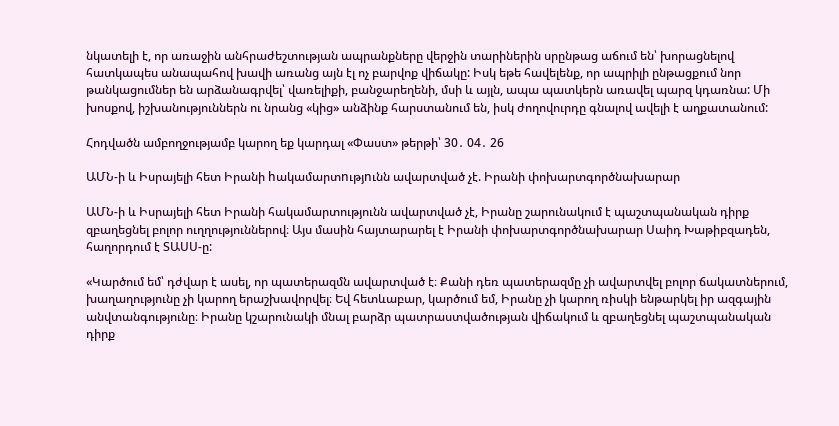նկատելի է, որ առաջին անհրաժեշտության ապրանքները վերջին տարիներին սրընթաց աճում են՝ խորացնելով հատկապես անապահով խավի առանց այն էլ ոչ բարվոք վիճակը: Իսկ եթե հավելենք, որ ապրիլի ընթացքում նոր թանկացումներ են արձանագրվել՝ վառելիքի, բանջարեղենի, մսի և այլն, ապա պատկերն առավել պարզ կդառնա: Մի խոսքով, իշխանություններն ու նրանց «կից» անձինք հարստանում են, իսկ ժողովուրդը գնալով ավելի է աղքատանում:

Հոդվածն ամբողջությամբ կարող եք կարդալ «Փաստ» թերթի՝ 30․ 04․ 26

ԱՄՆ-ի և Իսրայելի հետ Իրանի hակամարտnւթյnւնն ավարտված չէ. Իրանի փոխարտգործնախարար

ԱՄՆ-ի և Իսրայելի հետ Իրանի հակամարտությունն ավարտված չէ, Իրանը շարունակում է պաշտպանական դիրք զբաղեցնել բոլոր ուղղություններով։ Այս մասին հայտարարել է Իրանի փոխարտգործնախարար Սաիդ Խաթիբզադեն, հաղորդում է ՏԱՍՍ-ը:

«Կարծում եմ՝ դժվար է ասել, որ պատերազմն ավարտված է։ Քանի դեռ պատերազմը չի ավարտվել բոլոր ճակատներում, խաղաղությունը չի կարող երաշխավորվել։ Եվ հետևաբար, կարծում եմ, Իրանը չի կարող ռիսկի ենթարկել իր ազգային անվտանգությունը։ Իրանը կշարունակի մնալ բարձր պատրաստվածության վիճակում և զբաղեցնել պաշտպանական դիրք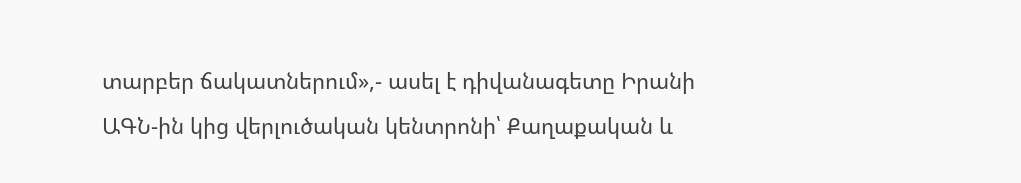տարբեր ճակատներում»,- ասել է դիվանագետը Իրանի ԱԳՆ-ին կից վերլուծական կենտրոնի՝ Քաղաքական և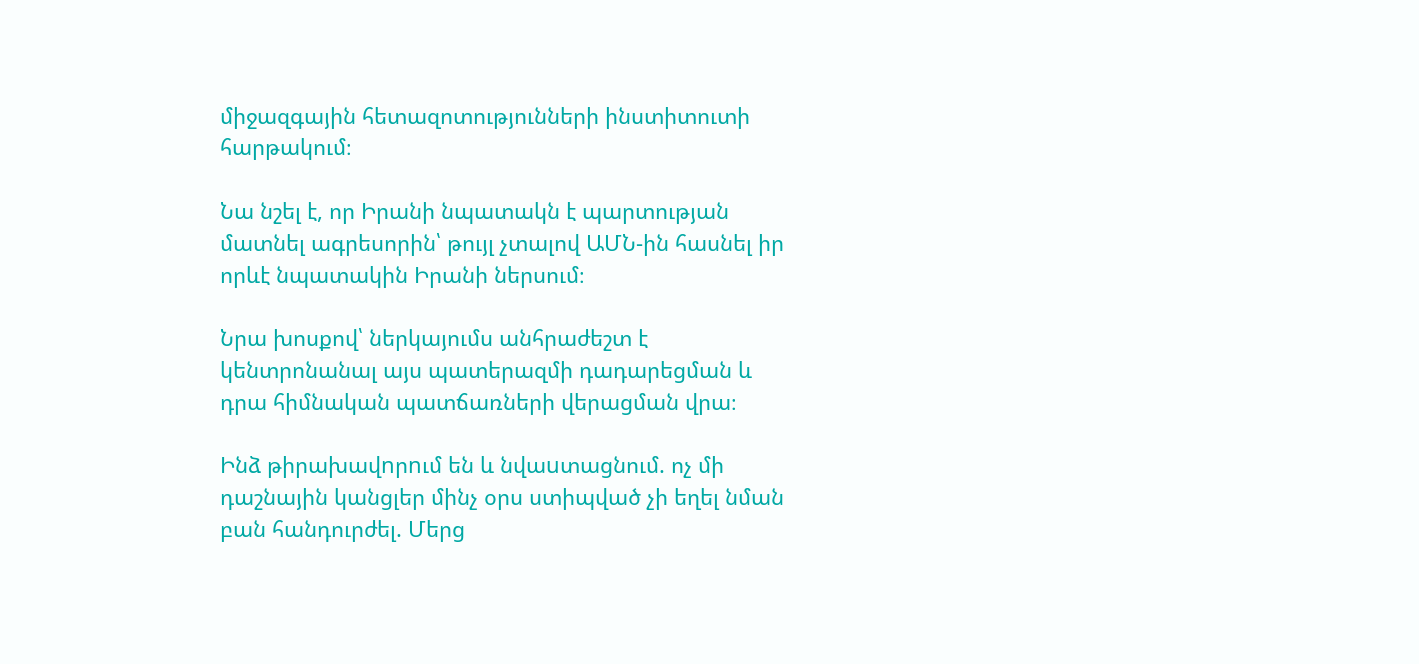միջազգային հետազոտությունների ինստիտուտի հարթակում։

Նա նշել է, որ Իրանի նպատակն է պարտության մատնել ագրեսորին՝ թույլ չտալով ԱՄՆ-ին հասնել իր որևէ նպատակին Իրանի ներսում։

Նրա խոսքով՝ ներկայումս անհրաժեշտ է կենտրոնանալ այս պատերազմի դադարեցման և դրա հիմնական պատճառների վերացման վրա։

Ինձ թիրախավnրnւմ են և նվաuտացնում. ոչ մի դաշնային կանցլեր մինչ օրս ստիպված չի եղել նման բան հանդուրժել. Մերց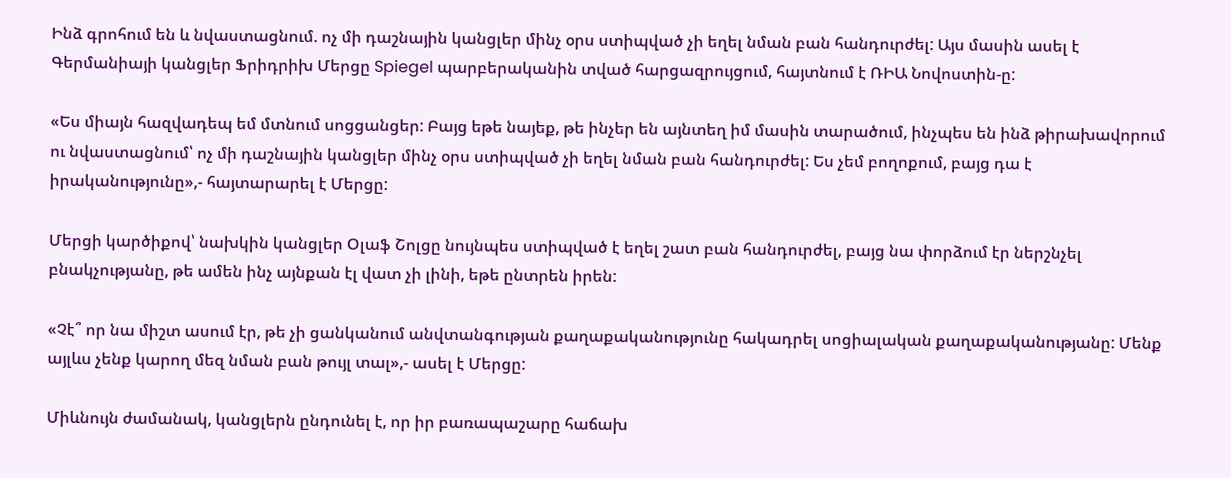Ինձ գրոհում են և նվաստացնում. ոչ մի դաշնային կանցլեր մինչ օրս ստիպված չի եղել նման բան հանդուրժել: Այս մասին ասել է Գերմանիայի կանցլեր Ֆրիդրիխ Մերցը Spiegel պարբերականին տված հարցազրույցում, հայտնում է ՌԻԱ Նովոստին-ը:

«Ես միայն հազվադեպ եմ մտնում սոցցանցեր: Բայց եթե նայեք, թե ինչեր են այնտեղ իմ մասին տարածում, ինչպես են ինձ թիրախավորում ու նվաստացնում՝ ոչ մի դաշնային կանցլեր մինչ օրս ստիպված չի եղել նման բան հանդուրժել: Ես չեմ բողոքում, բայց դա է իրականությունը»,- հայտարարել է Մերցը:

Մերցի կարծիքով՝ նախկին կանցլեր Օլաֆ Շոլցը նույնպես ստիպված է եղել շատ բան հանդուրժել, բայց նա փորձում էր ներշնչել բնակչությանը, թե ամեն ինչ այնքան էլ վատ չի լինի, եթե ընտրեն իրեն:

«Չէ՞ որ նա միշտ ասում էր, թե չի ցանկանում անվտանգության քաղաքականությունը հակադրել սոցիալական քաղաքականությանը: Մենք այլևս չենք կարող մեզ նման բան թույլ տալ»,- ասել է Մերցը:

Միևնույն ժամանակ, կանցլերն ընդունել է, որ իր բառապաշարը հաճախ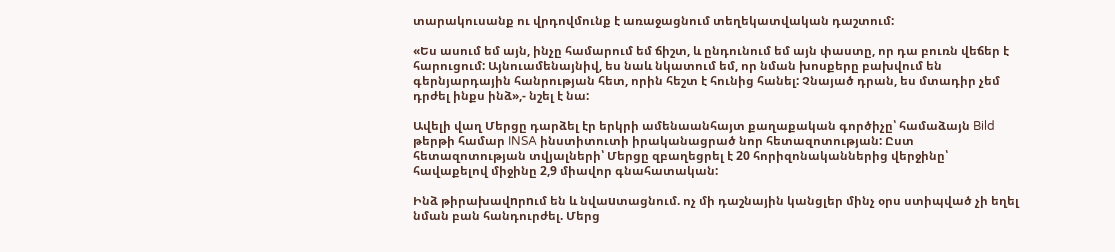տարակուսանք ու վրդովմունք է առաջացնում տեղեկատվական դաշտում:

«Ես ասում եմ այն, ինչը համարում եմ ճիշտ, և ընդունում եմ այն փաստը, որ դա բուռն վեճեր է հարուցում: Այնուամենայնիվ, ես նաև նկատում եմ, որ նման խոսքերը բախվում են գերնյարդային հանրության հետ, որին հեշտ է հունից հանել: Չնայած դրան, ես մտադիր չեմ դրժել ինքս ինձ»,- նշել է նա:

Ավելի վաղ Մերցը դարձել էր երկրի ամենաանհայտ քաղաքական գործիչը՝ համաձայն Bild թերթի համար INSA ինստիտուտի իրականացրած նոր հետազոտության: Ըստ հետազոտության տվյալների՝ Մերցը զբաղեցրել է 20 հորիզոնականներից վերջինը՝ հավաքելով միջինը 2,9 միավոր գնահատական:

Ինձ թիրախավnրnւմ են և նվաuտացնում. ոչ մի դաշնային կանցլեր մինչ օրս ստիպված չի եղել նման բան հանդուրժել. Մերց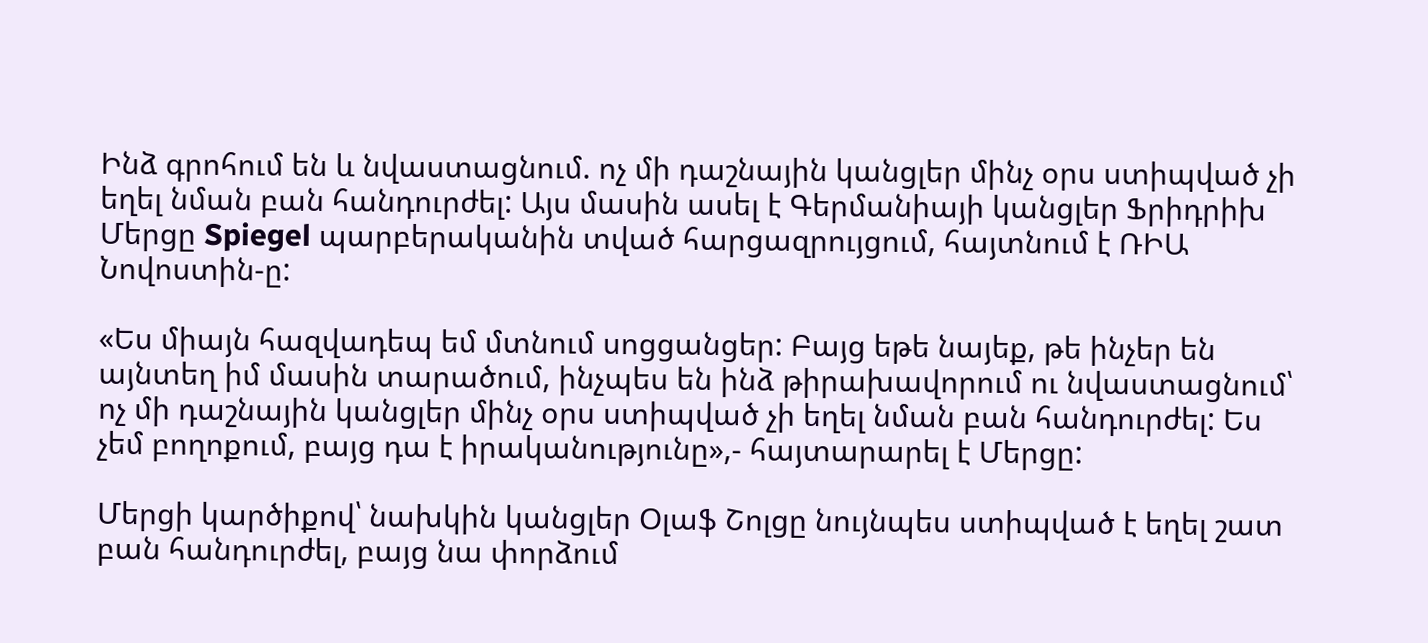Ինձ գրոհում են և նվաստացնում. ոչ մի դաշնային կանցլեր մինչ օրս ստիպված չի եղել նման բան հանդուրժել: Այս մասին ասել է Գերմանիայի կանցլեր Ֆրիդրիխ Մերցը Spiegel պարբերականին տված հարցազրույցում, հայտնում է ՌԻԱ Նովոստին-ը:

«Ես միայն հազվադեպ եմ մտնում սոցցանցեր: Բայց եթե նայեք, թե ինչեր են այնտեղ իմ մասին տարածում, ինչպես են ինձ թիրախավորում ու նվաստացնում՝ ոչ մի դաշնային կանցլեր մինչ օրս ստիպված չի եղել նման բան հանդուրժել: Ես չեմ բողոքում, բայց դա է իրականությունը»,- հայտարարել է Մերցը:

Մերցի կարծիքով՝ նախկին կանցլեր Օլաֆ Շոլցը նույնպես ստիպված է եղել շատ բան հանդուրժել, բայց նա փորձում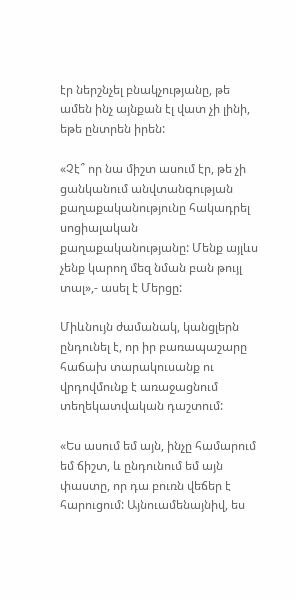էր ներշնչել բնակչությանը, թե ամեն ինչ այնքան էլ վատ չի լինի, եթե ընտրեն իրեն:

«Չէ՞ որ նա միշտ ասում էր, թե չի ցանկանում անվտանգության քաղաքականությունը հակադրել սոցիալական քաղաքականությանը: Մենք այլևս չենք կարող մեզ նման բան թույլ տալ»,- ասել է Մերցը:

Միևնույն ժամանակ, կանցլերն ընդունել է, որ իր բառապաշարը հաճախ տարակուսանք ու վրդովմունք է առաջացնում տեղեկատվական դաշտում:

«Ես ասում եմ այն, ինչը համարում եմ ճիշտ, և ընդունում եմ այն փաստը, որ դա բուռն վեճեր է հարուցում: Այնուամենայնիվ, ես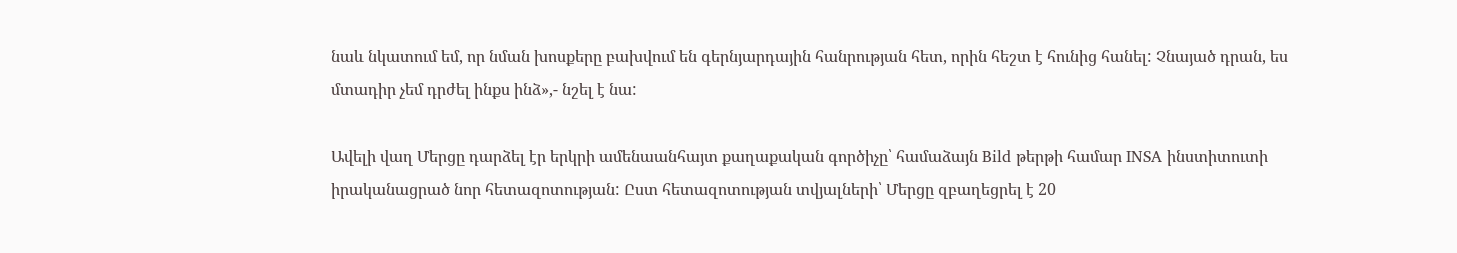նաև նկատում եմ, որ նման խոսքերը բախվում են գերնյարդային հանրության հետ, որին հեշտ է հունից հանել: Չնայած դրան, ես մտադիր չեմ դրժել ինքս ինձ»,- նշել է նա:

Ավելի վաղ Մերցը դարձել էր երկրի ամենաանհայտ քաղաքական գործիչը՝ համաձայն Bild թերթի համար INSA ինստիտուտի իրականացրած նոր հետազոտության: Ըստ հետազոտության տվյալների՝ Մերցը զբաղեցրել է 20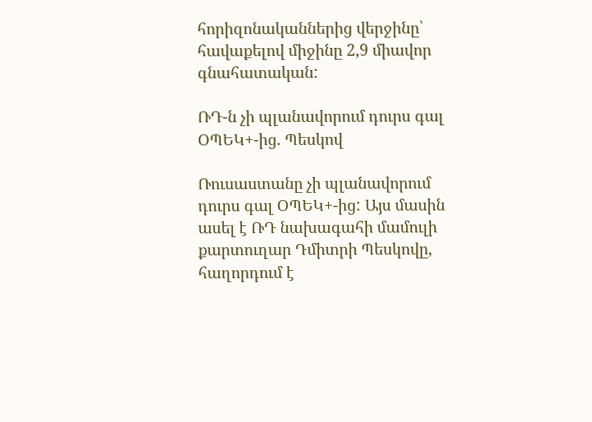հորիզոնականներից վերջինը՝ հավաքելով միջինը 2,9 միավոր գնահատական:

ՌԴ-ն չի պլանավորում դուրս գալ ՕՊԵԿ+-ից. Պեսկով

Ռուսաստանը չի պլանավորում դուրս գալ ՕՊԵԿ+-ից: Այս մասին ասել է ՌԴ նախագահի մամուլի քարտուղար Դմիտրի Պեսկովը, հաղորդում է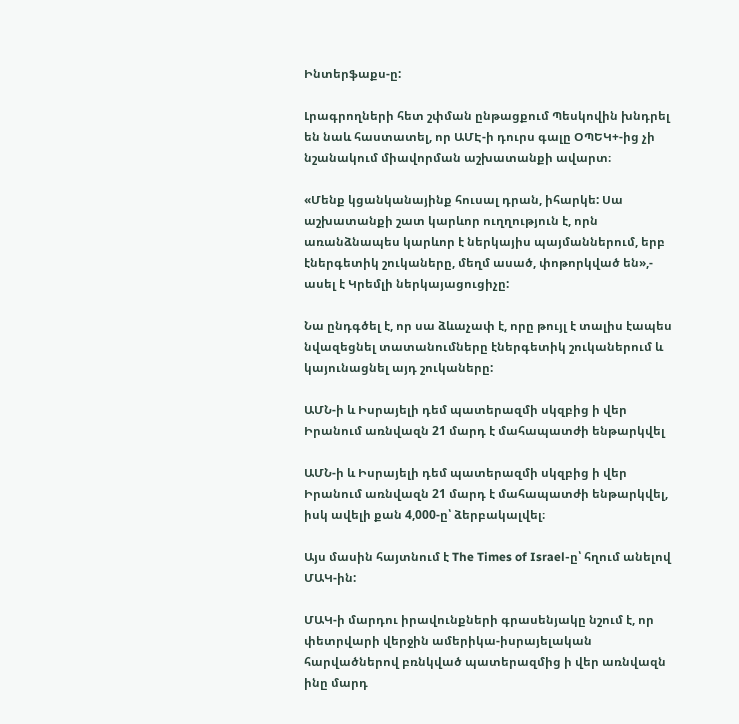Ինտերֆաքս-ը:

Լրագրողների հետ շփման ընթացքում Պեսկովին խնդրել են նաև հաստատել, որ ԱՄԷ-ի դուրս գալը ՕՊԵԿ+-ից չի նշանակում միավորման աշխատանքի ավարտ։

«Մենք կցանկանայինք հուսալ դրան, իհարկե: Սա աշխատանքի շատ կարևոր ուղղություն է, որն առանձնապես կարևոր է ներկայիս պայմաններում, երբ էներգետիկ շուկաները, մեղմ ասած, փոթորկված են»,- ասել է Կրեմլի ներկայացուցիչը:

Նա ընդգծել է, որ սա ձևաչափ է, որը թույլ է տալիս էապես նվազեցնել տատանումները էներգետիկ շուկաներում և կայունացնել այդ շուկաները:

ԱՄՆ-ի և Իսրայելի դեմ պատերազմի սկզբից ի վեր Իրանում առնվազն 21 մարդ է մահապատժի ենթարկվել

ԱՄՆ-ի և Իսրայելի դեմ պատերազմի սկզբից ի վեր Իրանում առնվազն 21 մարդ է մահապատժի ենթարկվել, իսկ ավելի քան 4,000-ը՝ ձերբակալվել։

Այս մասին հայտնում է The Times of Israel-ը՝ հղում անելով ՄԱԿ-ին:

ՄԱԿ-ի մարդու իրավունքների գրասենյակը նշում է, որ փետրվարի վերջին ամերիկա-իսրայելական հարվածներով բռնկված պատերազմից ի վեր առնվազն ինը մարդ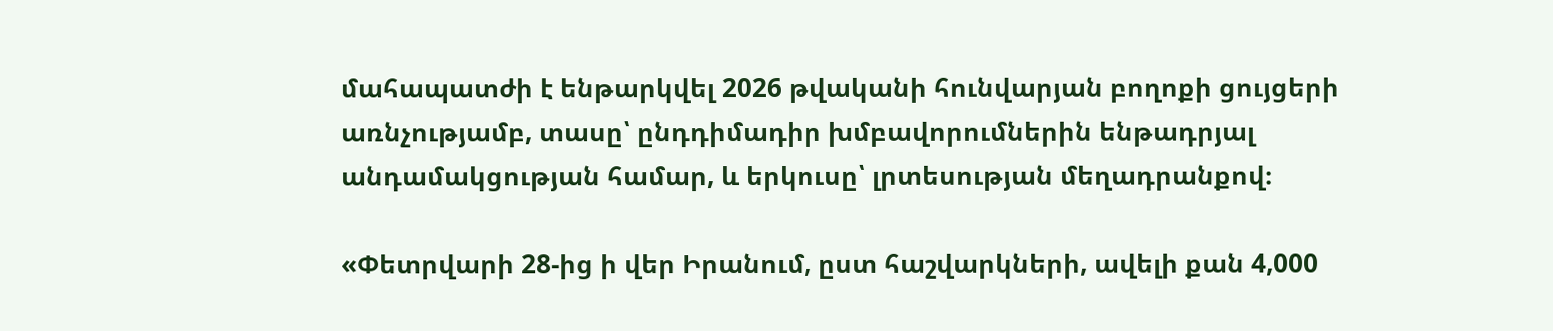մահապատժի է ենթարկվել 2026 թվականի հունվարյան բողոքի ցույցերի առնչությամբ, տասը՝ ընդդիմադիր խմբավորումներին ենթադրյալ անդամակցության համար, և երկուսը՝ լրտեսության մեղադրանքով։

«Փետրվարի 28-ից ի վեր Իրանում, ըստ հաշվարկների, ավելի քան 4,000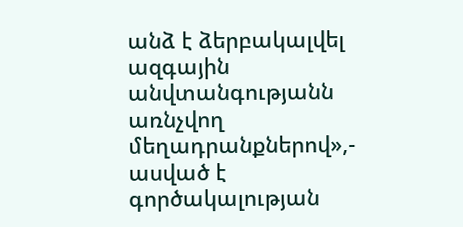անձ է ձերբակալվել ազգային անվտանգությանն առնչվող մեղադրանքներով»,- ասված է գործակալության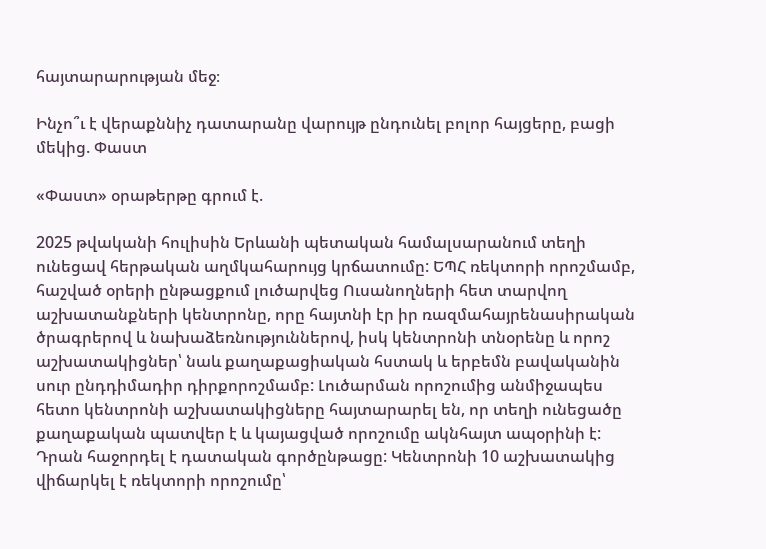հայտարարության մեջ։

Ինչո՞ւ է վերաքննիչ դատարանը վարույթ ընդունել բոլոր հայցերը, բացի մեկից. Փաստ

«Փաստ» օրաթերթը գրում է.

2025 թվականի հուլիսին Երևանի պետական համալսարանում տեղի ունեցավ հերթական աղմկահարույց կրճատումը: ԵՊՀ ռեկտորի որոշմամբ, հաշված օրերի ընթացքում լուծարվեց Ուսանողների հետ տարվող աշխատանքների կենտրոնը, որը հայտնի էր իր ռազմահայրենասիրական ծրագրերով և նախաձեռնություններով, իսկ կենտրոնի տնօրենը և որոշ աշխատակիցներ՝ նաև քաղաքացիական հստակ և երբեմն բավականին սուր ընդդիմադիր դիրքորոշմամբ: Լուծարման որոշումից անմիջապես հետո կենտրոնի աշխատակիցները հայտարարել են, որ տեղի ունեցածը քաղաքական պատվեր է և կայացված որոշումը ակնհայտ ապօրինի է: Դրան հաջորդել է դատական գործընթացը: Կենտրոնի 10 աշխատակից վիճարկել է ռեկտորի որոշումը՝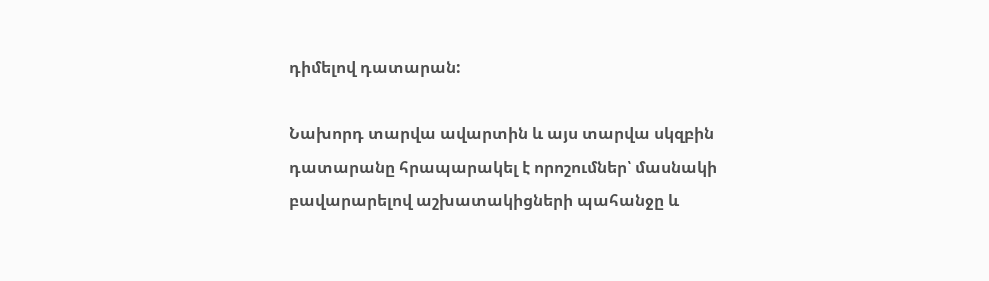դիմելով դատարան:

Նախորդ տարվա ավարտին և այս տարվա սկզբին դատարանը հրապարակել է որոշումներ՝ մասնակի բավարարելով աշխատակիցների պահանջը և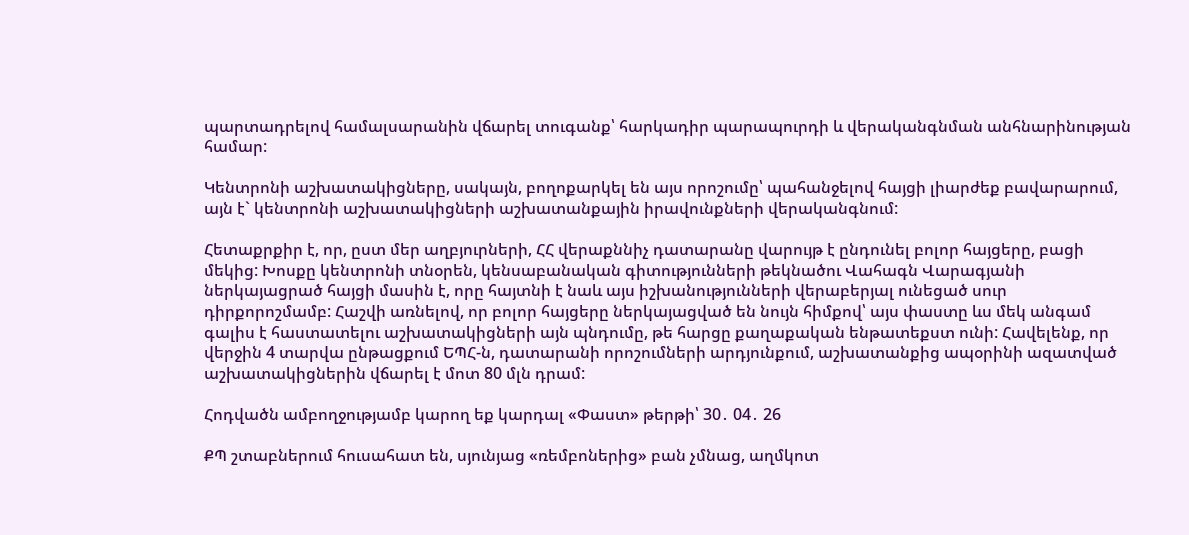պարտադրելով համալսարանին վճարել տուգանք՝ հարկադիր պարապուրդի և վերականգնման անհնարինության համար:

Կենտրոնի աշխատակիցները, սակայն, բողոքարկել են այս որոշումը՝ պահանջելով հայցի լիարժեք բավարարում, այն է` կենտրոնի աշխատակիցների աշխատանքային իրավունքների վերականգնում:

Հետաքրքիր է, որ, ըստ մեր աղբյուրների, ՀՀ վերաքննիչ դատարանը վարույթ է ընդունել բոլոր հայցերը, բացի մեկից: Խոսքը կենտրոնի տնօրեն, կենսաբանական գիտությունների թեկնածու Վահագն Վարագյանի ներկայացրած հայցի մասին է, որը հայտնի է նաև այս իշխանությունների վերաբերյալ ունեցած սուր դիրքորոշմամբ: Հաշվի առնելով, որ բոլոր հայցերը ներկայացված են նույն հիմքով՝ այս փաստը ևս մեկ անգամ գալիս է հաստատելու աշխատակիցների այն պնդումը, թե հարցը քաղաքական ենթատեքստ ունի: Հավելենք, որ վերջին 4 տարվա ընթացքում ԵՊՀ-ն, դատարանի որոշումների արդյունքում, աշխատանքից ապօրինի ազատված աշխատակիցներին վճարել է մոտ 80 մլն դրամ:

Հոդվածն ամբողջությամբ կարող եք կարդալ «Փաստ» թերթի՝ 30․ 04․ 26

ՔՊ շտաբներում հուսահատ են, սյունյաց «ռեմբոներից» բան չմնաց, աղմկոտ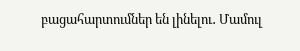բացահարտումներ են լինելու․ Մամուլ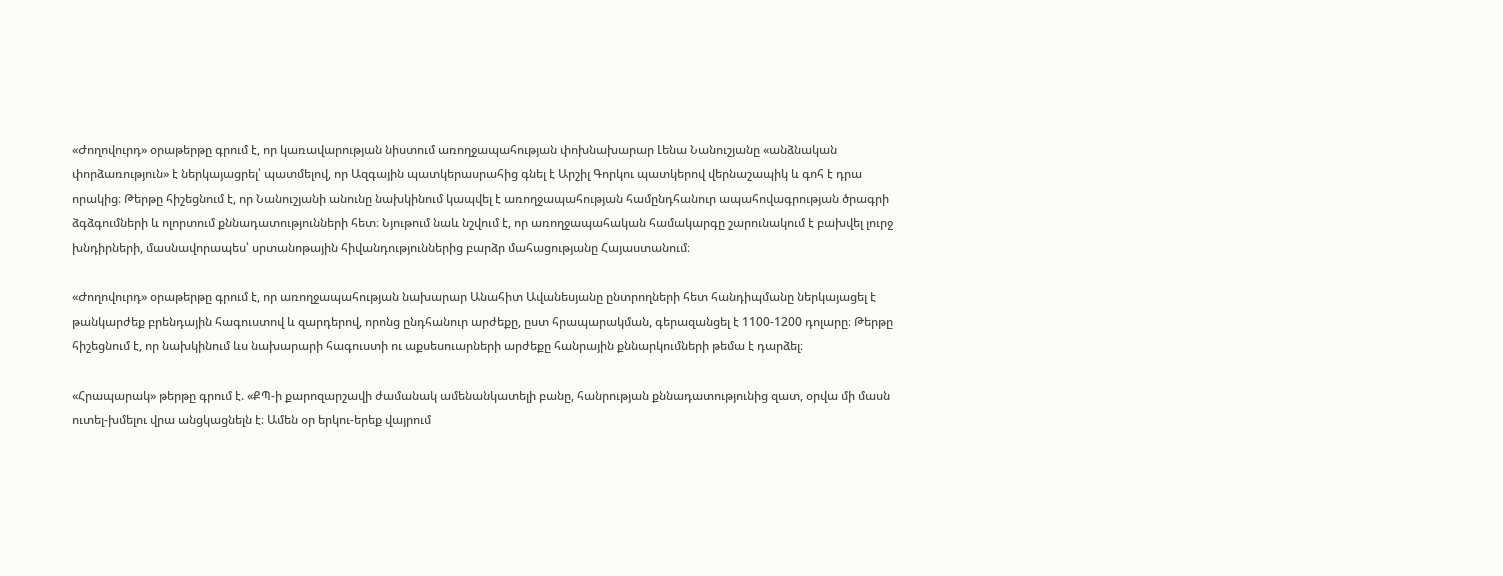«Ժողովուրդ» օրաթերթը գրում է, որ կառավարության նիստում առողջապահության փոխնախարար Լենա Նանուշյանը «անձնական փորձառություն» է ներկայացրել՝ պատմելով, որ Ազգային պատկերասրահից գնել է Արշիլ Գորկու պատկերով վերնաշապիկ և գոհ է դրա որակից։ Թերթը հիշեցնում է, որ Նանուշյանի անունը նախկինում կապվել է առողջապահության համընդհանուր ապահովագրության ծրագրի ձգձգումների և ոլորտում քննադատությունների հետ։ Նյութում նաև նշվում է, որ առողջապահական համակարգը շարունակում է բախվել լուրջ խնդիրների, մասնավորապես՝ սրտանոթային հիվանդություններից բարձր մահացությանը Հայաստանում։

«Ժողովուրդ» օրաթերթը գրում է, որ առողջապահության նախարար Անահիտ Ավանեսյանը ընտրողների հետ հանդիպմանը ներկայացել է թանկարժեք բրենդային հագուստով և զարդերով, որոնց ընդհանուր արժեքը, ըստ հրապարակման, գերազանցել է 1100-1200 դոլարը։ Թերթը հիշեցնում է, որ նախկինում ևս նախարարի հագուստի ու աքսեսուարների արժեքը հանրային քննարկումների թեմա է դարձել։

«Հրապարակ» թերթը գրում է. «ՔՊ-ի քարոզարշավի ժամանակ ամենանկատելի բանը, հանրության քննադատությունից զատ, օրվա մի մասն ուտել-խմելու վրա անցկացնելն է։ Ամեն օր երկու-երեք վայրում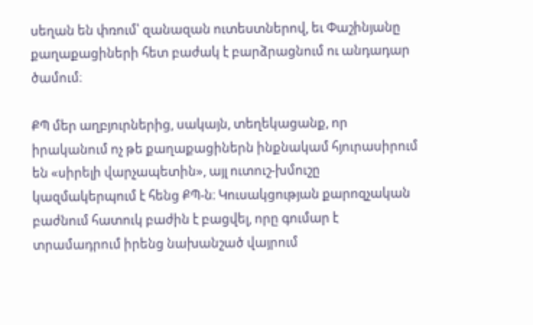սեղան են փռում՝ զանազան ուտեստներով, եւ Փաշինյանը քաղաքացիների հետ բաժակ է բարձրացնում ու անդադար ծամում։

ՔՊ մեր աղբյուրներից, սակայն, տեղեկացանք, որ իրականում ոչ թե քաղաքացիներն ինքնակամ հյուրասիրում են «սիրելի վարչապետին», այլ ուտուշ-խմուշը կազմակերպում է հենց ՔՊ-ն։ Կուսակցության քարոզչական բաժնում հատուկ բաժին է բացվել, որը գումար է տրամադրում իրենց նախանշած վայրում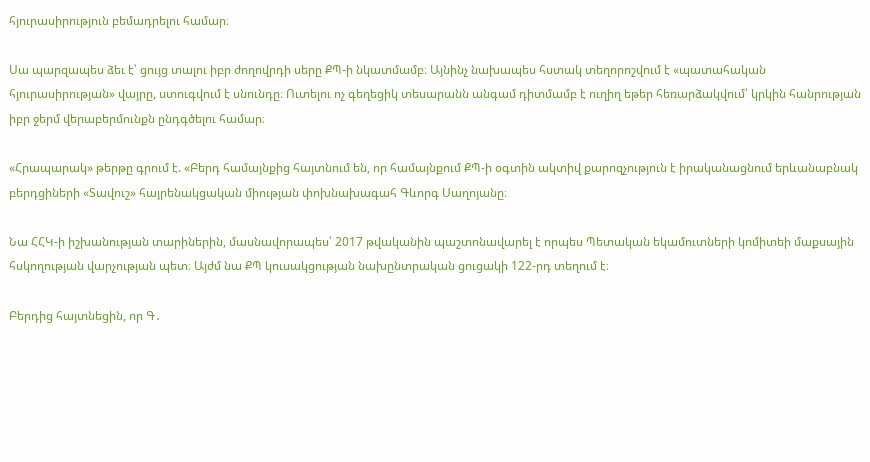հյուրասիրություն բեմադրելու համար։

Սա պարզապես ձեւ է՝ ցույց տալու իբր ժողովրդի սերը ՔՊ-ի նկատմամբ։ Այնինչ նախապես հստակ տեղորոշվում է «պատահական հյուրասիրության» վայրը, ստուգվում է սնունդը։ Ուտելու ոչ գեղեցիկ տեսարանն անգամ դիտմամբ է ուղիղ եթեր հեռարձակվում՝ կրկին հանրության իբր ջերմ վերաբերմունքն ընդգծելու համար։

«Հրապարակ» թերթը գրում է. «Բերդ համայնքից հայտնում են, որ համայնքում ՔՊ-ի օգտին ակտիվ քարոզչություն է իրականացնում երևանաբնակ բերդցիների «Տավուշ» հայրենակցական միության փոխնախագահ Գևորգ Սաղոյանը։

Նա ՀՀԿ-ի իշխանության տարիներին, մասնավորապես՝ 2017 թվականին պաշտոնավարել է որպես Պետական եկամուտների կոմիտեի մաքսային հսկողության վարչության պետ։ Այժմ նա ՔՊ կուսակցության նախընտրական ցուցակի 122-րդ տեղում է։

Բերդից հայտնեցին, որ Գ․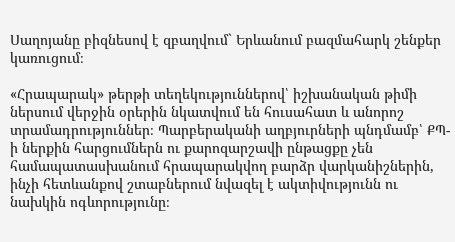Սաղոյանը բիզնեսով է զբաղվում` Երևանում բազմահարկ շենքեր կառուցում։

«Հրապարակ» թերթի տեղեկություններով՝ իշխանական թիմի ներսում վերջին օրերին նկատվում են հուսահատ և անորոշ տրամադրություններ։ Պարբերականի աղբյուրների պնդմամբ՝ ՔՊ-ի ներքին հարցումներն ու քարոզարշավի ընթացքը չեն համապատասխանում հրապարակվող բարձր վարկանիշներին, ինչի հետևանքով շտաբներում նվազել է ակտիվությունն ու նախկին ոգևորությունը։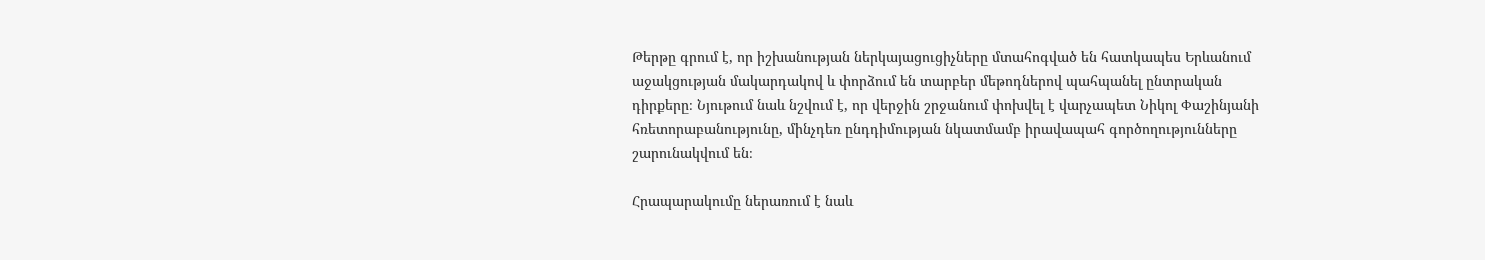Թերթը գրում է, որ իշխանության ներկայացուցիչները մտահոգված են հատկապես Երևանում աջակցության մակարդակով և փորձում են տարբեր մեթոդներով պահպանել ընտրական դիրքերը։ Նյութում նաև նշվում է, որ վերջին շրջանում փոխվել է վարչապետ Նիկոլ Փաշինյանի հռետորաբանությունը, մինչդեռ ընդդիմության նկատմամբ իրավապահ գործողությունները շարունակվում են։

Հրապարակումը ներառում է նաև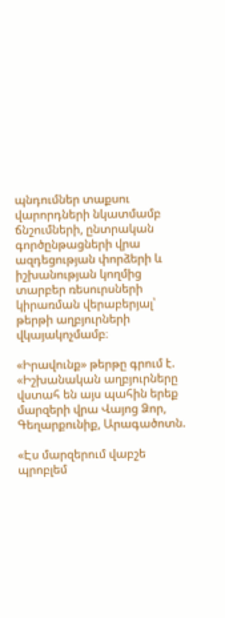պնդումներ տաքսու վարորդների նկատմամբ ճնշումների, ընտրական գործընթացների վրա ազդեցության փորձերի և իշխանության կողմից տարբեր ռեսուրսների կիրառման վերաբերյալ՝ թերթի աղբյուրների վկայակոչմամբ։

«Իրավունք» թերթը գրում է. «Իշխանական աղբյուրները վստահ են այս պահին երեք մարզերի վրա Վայոց Ձոր, Գեղարքունիք, Արագածոտն.

«Էս մարզերում վաբշե պրոբլեմ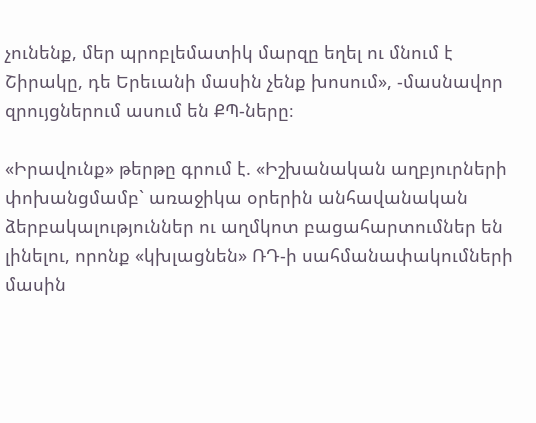չունենք, մեր պրոբլեմատիկ մարզը եղել ու մնում է Շիրակը, դե Երեւանի մասին չենք խոսում», -մասնավոր զրույցներում ասում են ՔՊ-ները։

«Իրավունք» թերթը գրում է. «Իշխանական աղբյուրների փոխանցմամբ` առաջիկա օրերին անհավանական ձերբակալություններ ու աղմկոտ բացահարտումներ են լինելու, որոնք «կխլացնեն» ՌԴ-ի սահմանափակումների մասին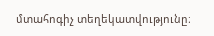մտահոգիչ տեղեկատվությունը։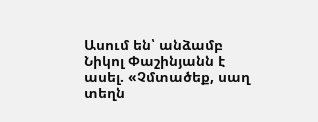Ասում են՝ անձամբ Նիկոլ Փաշինյանն է ասել. «Չմտածեք, սաղ տեղն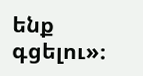ենք գցելու»։